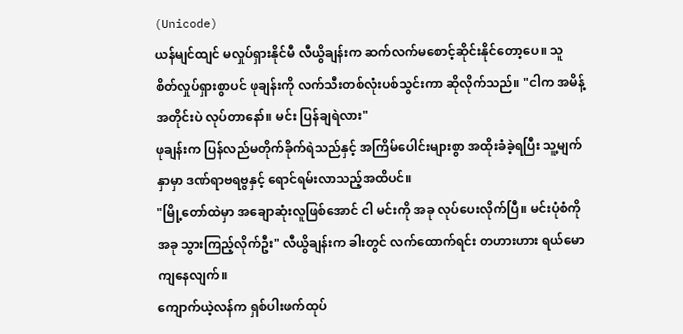(Unicode)
ယန်မျင်ထျင် မလှုပ်ရှားနိုင်မီ လီယွိချန်းက ဆက်လက်မစောင့်ဆိုင်းနိုင်တော့ပေ။ သူ စိတ်လှုပ်ရှားစွာပင် ဖုချန်းကို လက်သီးတစ်လုံးပစ်သွင်းကာ ဆိုလိုက်သည်။ "ငါက အမိန့်အတိုင်းပဲ လုပ်တာနော်။ မင်း ပြန်ချရဲလား"
ဖုချန်းက ပြန်လည်မတိုက်ခိုက်ရဲသည်နှင့် အကြိမ်ပေါင်းများစွာ အထိုးခံခဲ့ရပြီး သူ့မျက်နှာမှာ ဒဏ်ရာဗရဗွနှင့် ရောင်ရမ်းလာသည့်အထိပင်။
"မြို့တော်ထဲမှာ အချောဆုံးလူဖြစ်အောင် ငါ မင်းကို အခု လုပ်ပေးလိုက်ပြီ။ မင်းပုံစံကို အခု သွားကြည့်လိုက်ဦး" လီယွိချန်းက ခါးတွင် လက်ထောက်ရင်း တဟားဟား ရယ်မောကျနေလျက်။
ကျောက်ယဲ့လန်က ရှစ်ပါးဖက်ထုပ်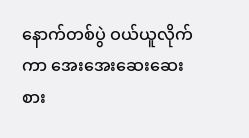နောက်တစ်ပွဲ ဝယ်ယူလိုက်ကာ အေးအေးဆေးဆေး စား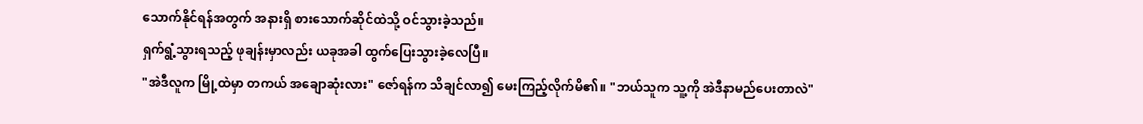သောက်နိုင်ရန်အတွက် အနားရှိ စားသောက်ဆိုင်ထဲသို့ ဝင်သွားခဲ့သည်။
ရှက်ရွံ့သွားရသည့် ဖုချန်းမှာလည်း ယခုအခါ ထွက်ပြေးသွားခဲ့လေပြီ။
"အဲဒီလူက မြို့ထဲမှာ တကယ် အချောဆုံးလား" ဇော်ရန်က သိချင်လာ၍ မေးကြည့်လိုက်မိ၏။ "ဘယ်သူက သူ့ကို အဲဒီနာမည်ပေးတာလဲ"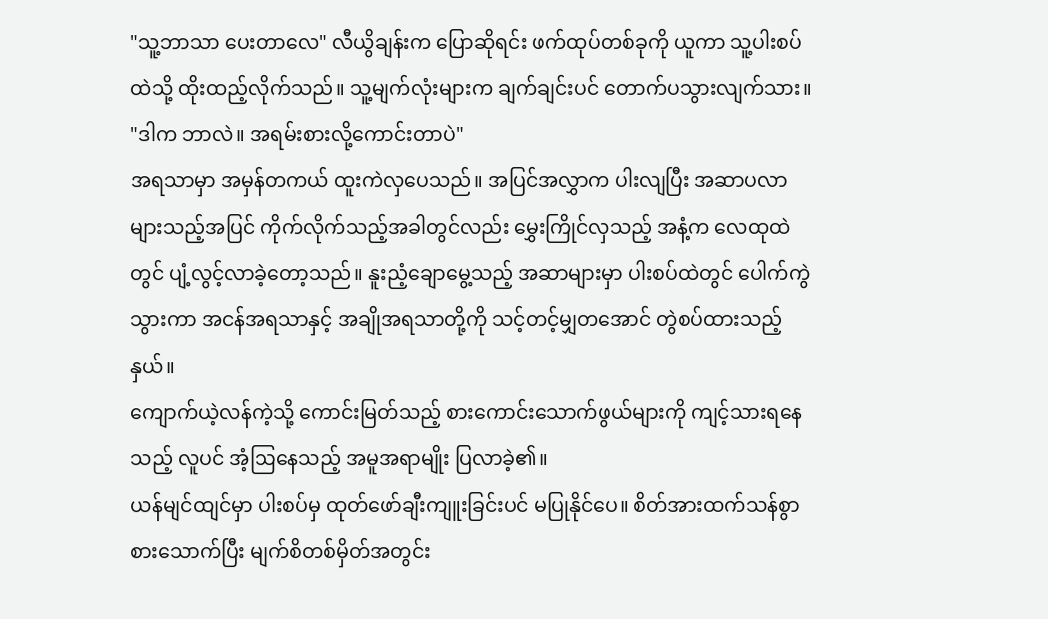"သူ့ဘာသာ ပေးတာလေ" လီယွိချန်းက ပြောဆိုရင်း ဖက်ထုပ်တစ်ခုကို ယူကာ သူ့ပါးစပ်ထဲသို့ ထိုးထည့်လိုက်သည်။ သူ့မျက်လုံးများက ချက်ချင်းပင် တောက်ပသွားလျက်သား။ "ဒါက ဘာလဲ။ အရမ်းစားလို့ကောင်းတာပဲ"
အရသာမှာ အမှန်တကယ် ထူးကဲလှပေသည်။ အပြင်အလွှာက ပါးလျပြီး အဆာပလာများသည့်အပြင် ကိုက်လိုက်သည့်အခါတွင်လည်း မွှေးကြိုင်လှသည့် အနံ့က လေထုထဲတွင် ပျံ့လွင့်လာခဲ့တော့သည်။ နူးညံ့ချောမွေ့သည့် အဆာများမှာ ပါးစပ်ထဲတွင် ပေါက်ကွဲသွားကာ အငန်အရသာနှင့် အချိုအရသာတို့ကို သင့်တင့်မျှတအောင် တွဲစပ်ထားသည့်နှယ်။
ကျောက်ယဲ့လန်ကဲ့သို့ ကောင်းမြတ်သည့် စားကောင်းသောက်ဖွယ်များကို ကျင့်သားရနေသည့် လူပင် အံ့ဩနေသည့် အမူအရာမျိုး ပြလာခဲ့၏။
ယန်မျင်ထျင်မှာ ပါးစပ်မှ ထုတ်ဖော်ချီးကျူးခြင်းပင် မပြုနိုင်ပေ။ စိတ်အားထက်သန်စွာ စားသောက်ပြီး မျက်စိတစ်မှိတ်အတွင်း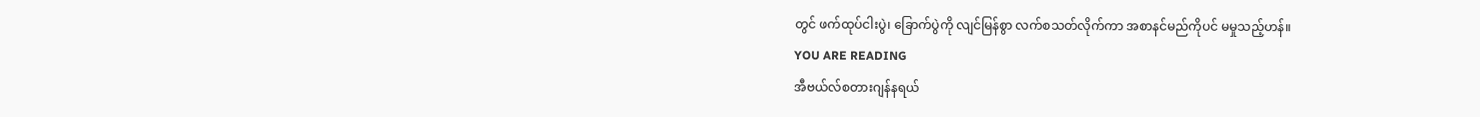တွင် ဖက်ထုပ်ငါးပွဲ၊ ခြောက်ပွဲကို လျင်မြန်စွာ လက်စသတ်လိုက်ကာ အစာနင်မည်ကိုပင် မမှုသည့်ဟန်။
YOU ARE READING
အီဗယ်လ်စတားဂျန်နရယ်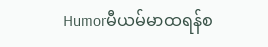Humorမီယမ်မာထရန်စ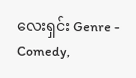လေးရှင်း Genre - Comedy,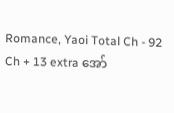Romance, Yaoi Total Ch - 92 Ch + 13 extra အော်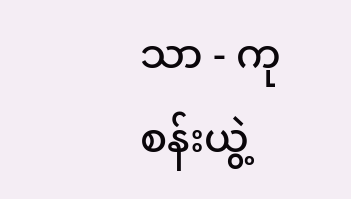သာ - ကုစန်းယွဲ့